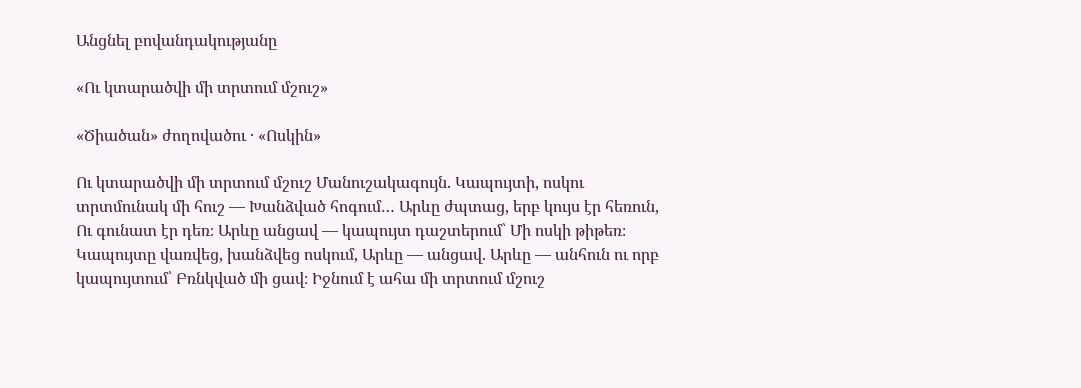Անցնել բովանդակությանը

«Ու կտարածվի մի տրտում մշուշ»

«Ծիածան» ժողովածու · «Ոսկին»

Ու կտարածվի մի տրտում մշուշ Մանուշակագույն. Կապույտի, ոսկու տրտմունակ մի հուշ — Խանձված հոգում… Արևը ժպտաց, երբ կույս էր հեռուն, Ու գունատ էր դեռ։ Արևը անցավ — կապույտ դաշտերում՝ Մի ոսկի թիթեռ։ Կապույտը վառվեց, խանձվեց ոսկում, Արևը — անցավ. Արևը — անհուն ու որբ կապույտում՝ Բռնկված մի ցավ։ Իջնում է ահա մի տրտում մշուշ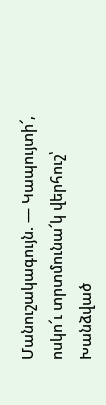Մանուշակագույն. — Կապույտի՜, ոսկո՜ւ տրտմունա՜կ վերհուշ՝ Խանձված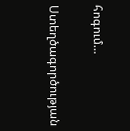հոգում…

Ստեղծագործության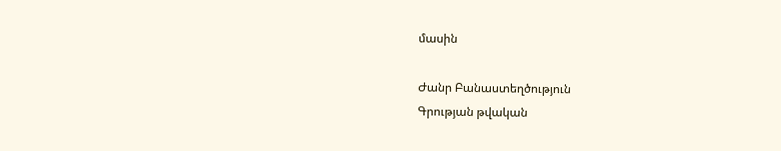մասին

Ժանր Բանաստեղծություն
Գրության թվական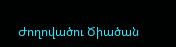Ժողովածու Ծիածան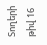Տողերի թիվ 16